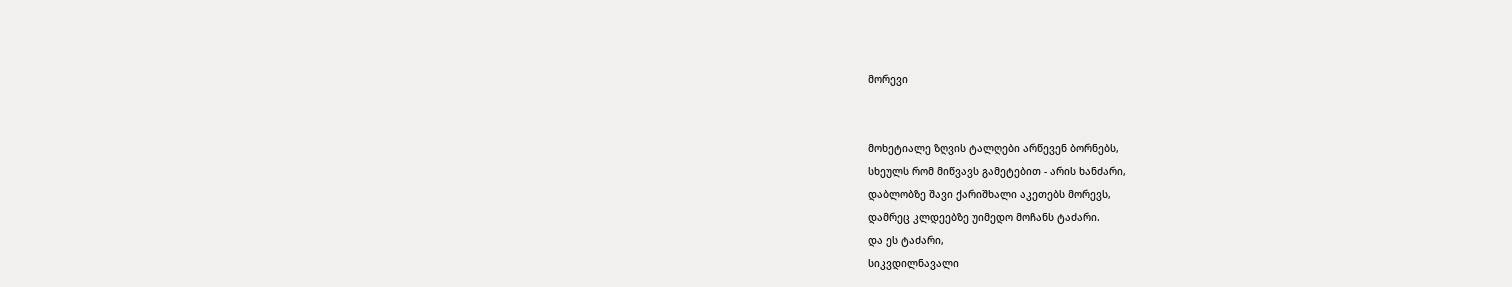მორევი


მოხეტიალე ზღვის ტალღები არწევენ ბორნებს,
სხეულს რომ მიწვავს გამეტებით - არის ხანძარი,
დაბლობზე შავი ქარიშხალი აკეთებს მორევს,
დამრეც კლდეებზე უიმედო მოჩანს ტაძარი.
და ეს ტაძარი,
სიკვდილნავალი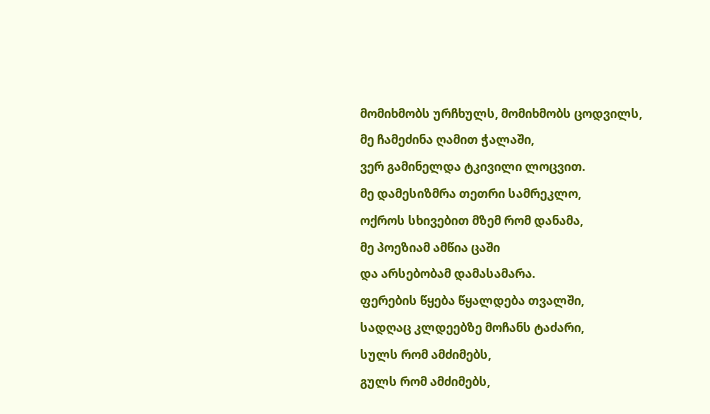მომიხმობს ურჩხულს, მომიხმობს ცოდვილს,
მე ჩამეძინა ღამით ჭალაში,
ვერ გამინელდა ტკივილი ლოცვით.
მე დამესიზმრა თეთრი სამრეკლო,
ოქროს სხივებით მზემ რომ დანამა,
მე პოეზიამ ამწია ცაში
და არსებობამ დამასამარა.
ფერების წყება წყალდება თვალში,
სადღაც კლდეებზე მოჩანს ტაძარი,
სულს რომ ამძიმებს,
გულს რომ ამძიმებს,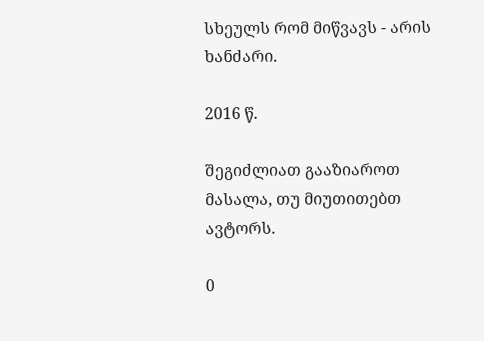სხეულს რომ მიწვავს - არის ხანძარი.

2016 წ.

შეგიძლიათ გააზიაროთ მასალა, თუ მიუთითებთ ავტორს.

0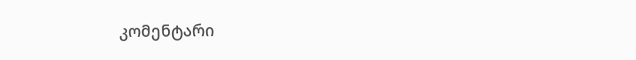კომენტარი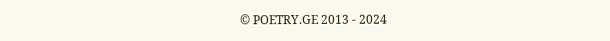© POETRY.GE 2013 - 2024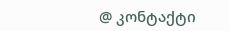@ კონტაქტი